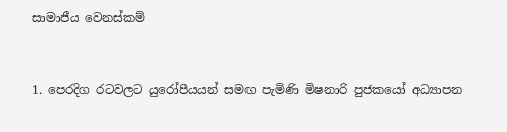සාමාජීය වෙනස්කම්


1. පෙරදිග රටවලට යුරෝපීයයන් සමඟ පැමිණි මිෂනාරි පුජකයෝ අධ්‍යාපන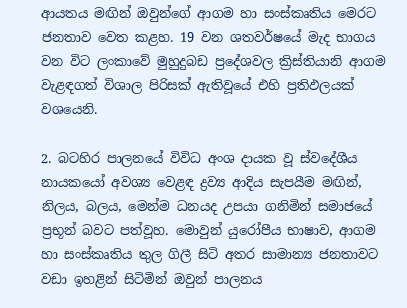ආයතය මඟින් ඔවුන්ගේ ආගම හා සංස්කෘතිය මෙරට ජනතාව වෙත කළහ. 19 වන ශතවර්ෂයේ මැද භාගය වන විට ලංකාවේ මුහුදුබඩ ප්‍රදේශවල ක්‍රිස්තියානි ආගම වැළඳගත් විශාල පිරිසක් ඇතිවූයේ එහි ප්‍රතිඵලයක් වශයෙනි.

2. බටහිර පාලනයේ විවිධ අංශ දායක වූ ස්වදේශීය නායකයෝ අවශ්‍ය වෙළඳ ද්‍රව්‍ය ආදිය සැපයීම මඟින්, නිලය, බලය, මෙන්ම ධනයද උපයා ගනිමින් සමාජයේ ප්‍රභූන් බවට පත්වූහ. මොවුන් යුරෝපීය භාෂාව, ආගම හා සංස්කෘතිය තුල ගිලී සිටි අතර සාමාන්‍ය ජනතාවට වඩා ඉහළින් සිටිමින් ඔවුන් පාලනය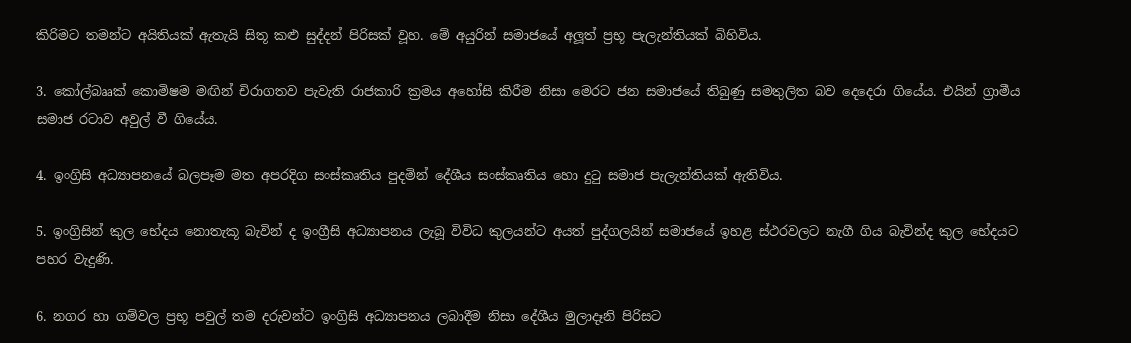කිරිමට තමන්ට අයිතියක් ඇතැයි සිතූ කළු සුද්දන් පිරිසක් වූහ. මේ අයුරින් සමාජයේ අලූත් ප්‍රභූ පැලැන්තියක් බිහිවිය.

3. කෝල්බෲක් කොමිෂම මඟින් චිරාගතව පැවැති රාජකාරි ක්‍රමය අහෝසි කිරීම නිසා මෙරට ජන සමාජයේ තිබුණු සමතුලිත බව දෙදෙරා ගියේය. එයින් ග්‍රාමීය සමාජ රටාව අවුල් වී ගියේය.

4. ඉංග්‍රිසි අධ්‍යාපනයේ බලපෑම මත අපරදිග සංස්කෘතිය පුදමින් දේශීය සංස්කෘතිය හො දුටු සමාජ පැලැන්තියක් ඇතිවිය.

5. ඉංග්‍රිසින් කුල භේදය නොතැකූ බැවින් ද ඉංග්‍රීසි අධ්‍යාපනය ලැබූ විවිධ කුලයන්ට අයත් පුද්ගලයින් සමාජයේ ඉහළ ස්ථරවලට නැගී ගිය බැවින්ද කුල භේදයට පහර වැදුණි.

6. නගර හා ගම්වල ප්‍රභූ පවුල් තම දරුවන්ට ඉංග්‍රිසි අධ්‍යාපනය ලබාදීම නිසා දේශීය මුලාදෑනි පිරිසට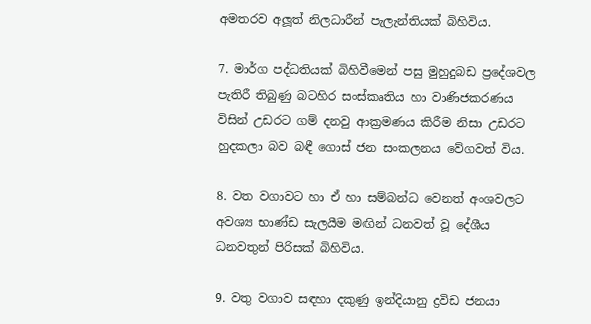අමතරව අලූත් නිලධාරීන් පැලැන්තියක් බිහිවිය.

7. මාර්ග පද්ධතියක් බිහිවීමෙන් පසු මුහුදුබඩ ප්‍රදේශවල පැතිරී තිබුණු බටහිර සංස්කෘතිය හා වාණිජකරණය විසින් උඩරට ගම් දනවු ආක්‍රමණය කිරීම නිසා උඩරට හුදකලා බව බඳී ගොස් ජන සංකලනය වේගවත් විය.

8. වත වගාවට හා ඒ හා සම්බන්ධ වෙනත් අංශවලට අවශ්‍ය භාණ්ඩ සැලයීම මඟින් ධනවත් වූ දේශීය ධනවතුන් පිරිසක් බිහිවිය.

9. වතු වගාව සඳහා දකුණු ඉන්දියානු ද්‍රවිඩ ජනයා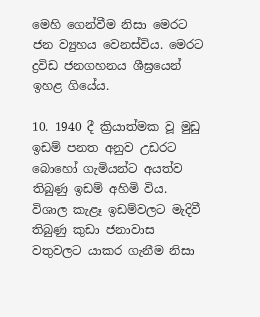මෙහි ගෙන්වීම නිසා මෙරට ජන ව්‍යුහය වෙනස්විය. මෙරට ද්‍රවිඩ ජනගහනය ශීඝ්‍රයෙන් ඉහළ ගියේය.

10. 1940 දී ක්‍රියාත්මක වූ මුඩු ඉඩම් පනත අනුව උඩරට බොහෝ ගැමියන්ට අයත්ව තිබුණු ඉඩම් අහිමි විය. විශාල කැළෑ ඉඩම්වලට මැදිවී තිබුණු කුඩා ජනාවාස වතුවලට යාකර ගැනීම නිසා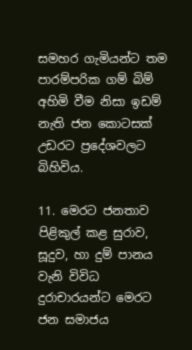සමහර ගැමියන්ට තම පාරම්පරික ගම් බිම් අහිමි වීම නිසා ඉඩම් නැති ජන කොටසක් උඩරට ප්‍රදේශවලට බිහිවිය.

11. මෙරට ජනතාව පිළිකුල් කළ සුරාව, සූදුව, හා දුම් පානය වැනි විවිධ දුරාචාරයන්ට මෙරට ජන සමාජය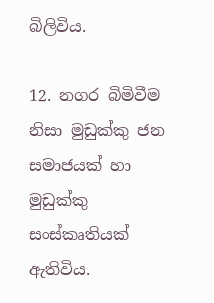බිලිවිය.

12. නගර බිමිවීම නිසා මුඩුක්කු ජන සමාජයක් හා මුඩුක්කු සංස්කෘතියක් ඇතිවිය.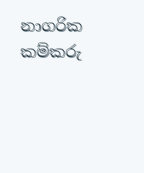නාගරික කම්කරු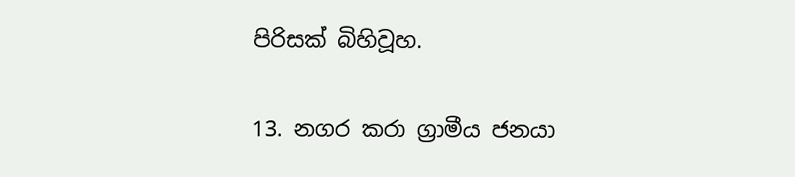පිරිසක් බිහිවූහ.

13. නගර කරා ග්‍රාමීය ජනයා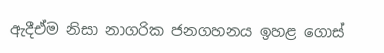ඇදීඒම නිසා නාගරික ජනගහනය ඉහළ ගොස්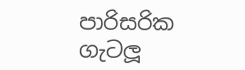පාරිසරික ගැටලූ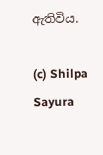ඇතිවිය.

(c) Shilpa Sayura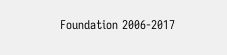Foundation 2006-2017